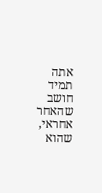אתה תמיד חושב
שהאחר אחראי,
שהוא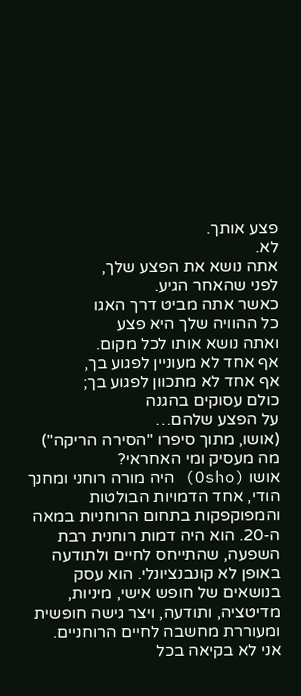פצע אותך.
לא.
אתה נושא את הפצע שלך,
לפני שהאחר הגיע.
כאשר אתה מביט דרך האגו
כל ההוויה שלך היא פצע
ואתה נושא אותו לכל מקום.
אף אחד לא מעוניין לפגוע בך,
אף אחד לא מתכוון לפגוע בך;
כולם עסוקים בהגנה
על הפצע שלהם…
(אושו, מתוך סיפרו "הסירה הריקה")
מה מעסיק ומי האחראי?
אושו (Osho) היה מורה רוחני ומחנך הודי, אחד הדמויות הבולטות והמפוקפקות בתחום הרוחניות במאה ה-20. הוא היה דמות רוחנית רבת השפעה, שהתייחס לחיים ולתודעה באופן לא קונבנציונלי. הוא עסק בנושאים של חופש אישי, מיניות, מדיטציה, ותודעה, ויצר גישה חופשית ומעוררת מחשבה לחיים הרוחניים.
אני לא בקיאה בכל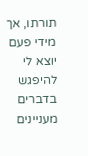תורתו, אך מידי פעם יוצא לי להיפגש בדברים מעניינים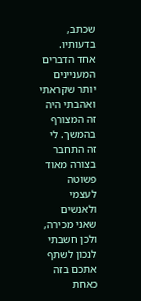שכתב, בדעותיו.
אחד הדברים המעניינים יותר שקראתי ואהבתי היה זה המצורף בהמשך. לי זה התחבר בצורה מאוד פשוטה לעצמי ולאנשים שאני מכירה, ולכן חשבתי לנכון לשתף אתכם בזה כאחת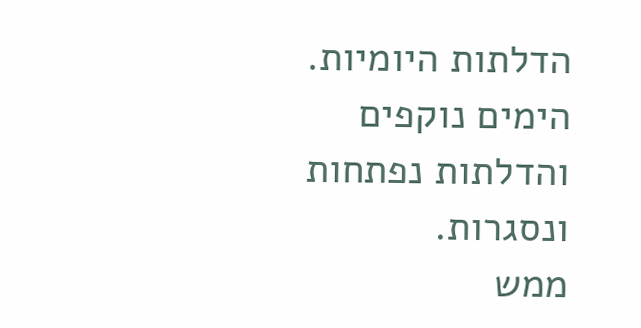הדלתות היומיות.
הימים נוקפים והדלתות נפתחות ונסגרות.
ממש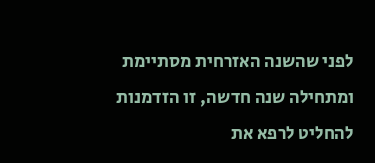לפני שהשנה האזרחית מסתיימת ומתחילה שנה חדשה, זו הזדמנות להחליט לרפא את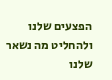הפצעים שלנו ולהחליט מה נשאר שלנו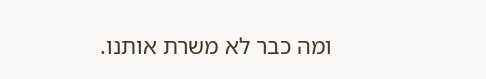ומה כבר לא משרת אותנו.